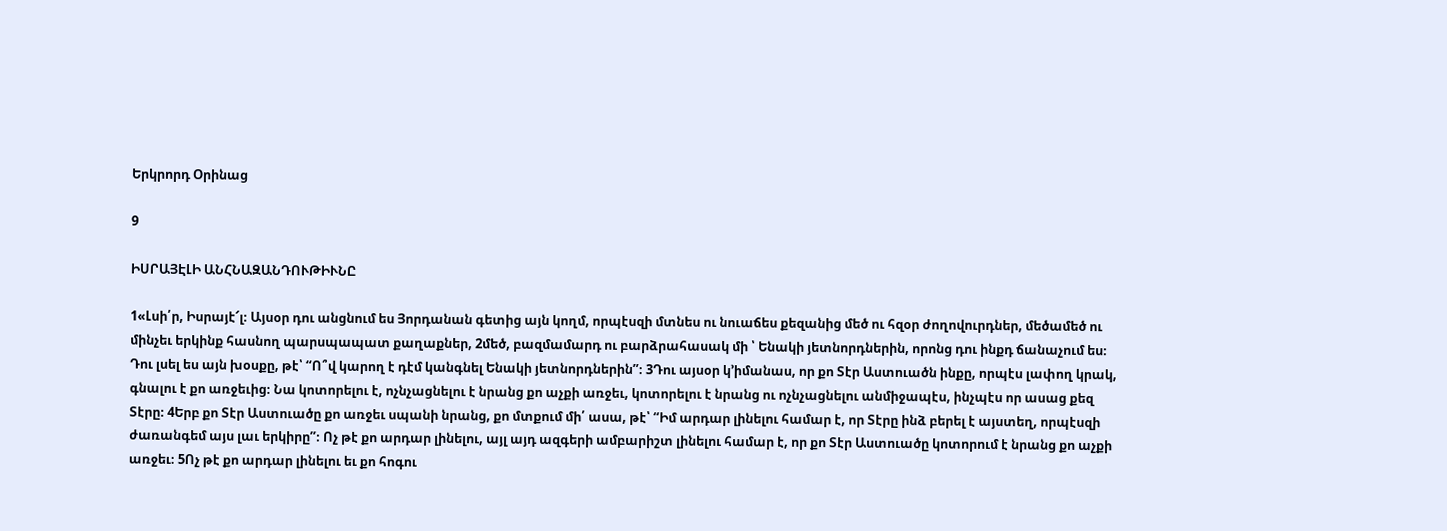Երկրորդ Օրինաց

9

ԻՍՐԱՅԷԼԻ ԱՆՀՆԱԶԱՆԴՈՒԹԻՒՆԸ

1«Լսի՛ր, Իսրայէ՜լ։ Այսօր դու անցնում ես Յորդանան գետից այն կողմ, որպէսզի մտնես ու նուաճես քեզանից մեծ ու հզօր ժողովուրդներ, մեծամեծ ու մինչեւ երկինք հասնող պարսպապատ քաղաքներ, 2մեծ, բազմամարդ ու բարձրահասակ մի ՝ Ենակի յետնորդներին, որոնց դու ինքդ ճանաչում ես։ Դու լսել ես այն խօսքը, թէ՝ “Ո՞վ կարող է դէմ կանգնել Ենակի յետնորդներին”։ 3Դու այսօր կ’իմանաս, որ քո Տէր Աստուածն ինքը, որպէս լափող կրակ, գնալու է քո առջեւից։ Նա կոտորելու է, ոչնչացնելու է նրանց քո աչքի առջեւ, կոտորելու է նրանց ու ոչնչացնելու անմիջապէս, ինչպէս որ ասաց քեզ Տէրը։ 4Երբ քո Տէր Աստուածը քո առջեւ սպանի նրանց, քո մտքում մի՛ ասա, թէ՝ “Իմ արդար լինելու համար է, որ Տէրը ինձ բերել է այստեղ, որպէսզի ժառանգեմ այս լաւ երկիրը”։ Ոչ թէ քո արդար լինելու, այլ այդ ազգերի ամբարիշտ լինելու համար է, որ քո Տէր Աստուածը կոտորում է նրանց քո աչքի առջեւ։ 5Ոչ թէ քո արդար լինելու եւ քո հոգու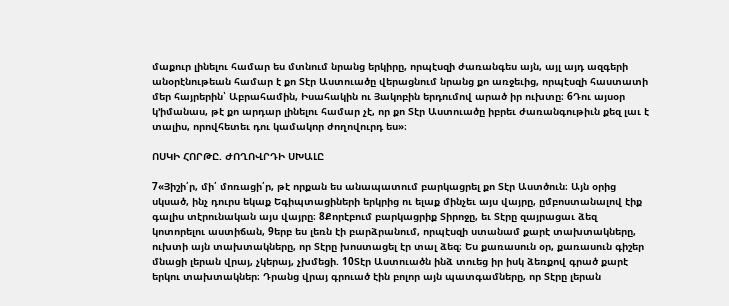մաքուր լինելու համար ես մտնում նրանց երկիրը, որպէսզի ժառանգես այն, այլ այդ ազգերի անօրէնութեան համար է քո Տէր Աստուածը վերացնում նրանց քո առջեւից, որպէսզի հաստատի մեր հայրերին՝ Աբրահամին, Իսահակին ու Յակոբին երդումով արած իր ուխտը։ 6Դու այսօր կ’իմանաս, թէ քո արդար լինելու համար չէ, որ քո Տէր Աստուածը իբրեւ ժառանգութիւն քեզ լաւ է տալիս, որովհետեւ դու կամակոր ժողովուրդ ես»։

ՈՍԿԻ ՀՈՐԹԸ. ԺՈՂՈՎՐԴԻ ՍԽԱԼԸ

7«Յիշի՛ր, մի՛ մոռացի՛ր, թէ որքան ես անապատում բարկացրել քո Տէր Աստծուն։ Այն օրից սկսած, ինչ դուրս եկաք Եգիպտացիների երկրից ու ելաք մինչեւ այս վայրը, ըմբոստանալով էիք գալիս տէրունական այս վայրը։ 8Քորէբում բարկացրիք Տիրոջը, եւ Տէրը զայրացաւ ձեզ կոտորելու աստիճան, 9երբ ես լեռն էի բարձրանում, որպէսզի ստանամ քարէ տախտակները, ուխտի այն տախտակները, որ Տէրը խոստացել էր տալ ձեզ։ Ես քառասուն օր, քառասուն գիշեր մնացի լերան վրայ, չկերայ, չխմեցի. 10Տէր Աստուածն ինձ տուեց իր իսկ ձեռքով գրած քարէ երկու տախտակներ։ Դրանց վրայ գրուած էին բոլոր այն պատգամները, որ Տէրը լերան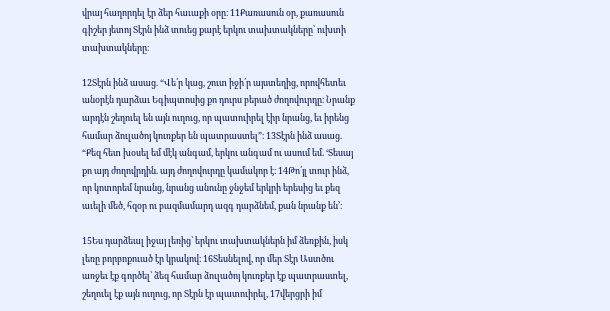վրայ հաղորդել էր ձեր հաւաքի օրը։ 11Քառասուն օր, քառասուն գիշեր յետոյ Տէրն ինձ տուեց քարէ երկու տախտակները՝ ուխտի տախտակները։

12Տէրն ինձ ասաց. “Վե՛ր կաց, շուտ իջի՛ր այստեղից, որովհետեւ անօրէն դարձաւ Եգիպտոսից քո դուրս բերած ժողովուրդը։ Նրանք արդէն շեղուել են այն ուղուց, որ պատուիրել էիր նրանց, եւ իրենց համար ձուլածոյ կուռքեր են պատրաստել”։ 13Տէրն ինձ ասաց. “Քեզ հետ խօսել եմ մէկ անգամ, երկու անգամ ու ասում եմ. ‘Տեսայ քո այդ ժողովրդին. այդ ժողովուրդը կամակոր է։ 14Թո՛յլ տուր ինձ, որ կոտորեմ նրանց, նրանց անունը ջնջեմ երկրի երեսից եւ քեզ աւելի մեծ, հզօր ու բազմամարդ ազգ դարձնեմ, քան նրանք են’։

15Ես դարձեալ իջայ լեռից՝ երկու տախտակներն իմ ձեռքին, իսկ լեռը բորբոքուած էր կրակով։ 16Տեսնելով, որ մեր Տէր Աստծու առջեւ էք գործել՝ ձեզ համար ձուլածոյ կուռքեր էք պատրաստել, շեղուել էք այն ուղուց, որ Տէրն էր պատուիրել, 17վերցրի իմ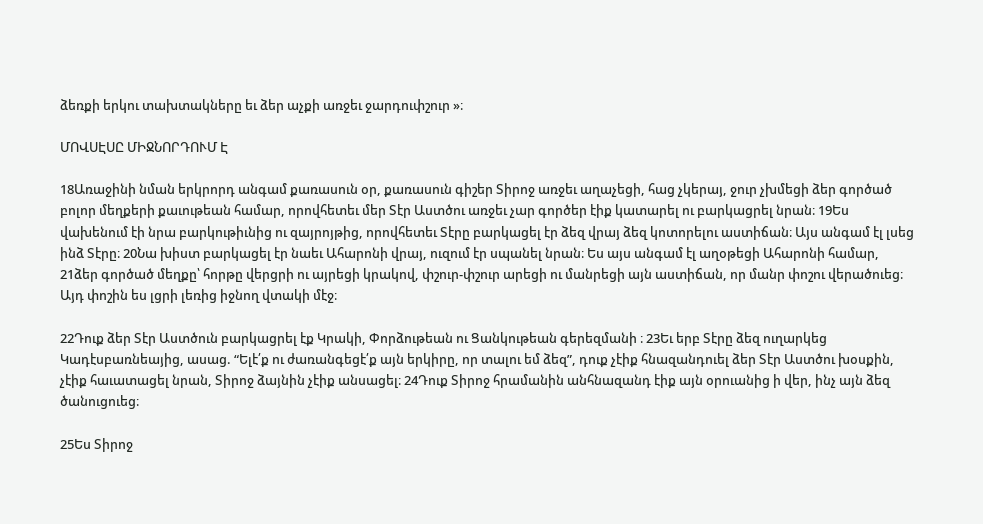ձեռքի երկու տախտակները եւ ձեր աչքի առջեւ ջարդուփշուր »։

ՄՈՎՍԷՍԸ ՄԻՋՆՈՐԴՈՒՄ Է

18Առաջինի նման երկրորդ անգամ քառասուն օր, քառասուն գիշեր Տիրոջ առջեւ աղաչեցի, հաց չկերայ, ջուր չխմեցի ձեր գործած բոլոր մեղքերի քաւութեան համար, որովհետեւ մեր Տէր Աստծու առջեւ չար գործեր էիք կատարել ու բարկացրել նրան։ 19Ես վախենում էի նրա բարկութիւնից ու զայրոյթից, որովհետեւ Տէրը բարկացել էր ձեզ վրայ ձեզ կոտորելու աստիճան։ Այս անգամ էլ լսեց ինձ Տէրը։ 20Նա խիստ բարկացել էր նաեւ Ահարոնի վրայ, ուզում էր սպանել նրան։ Ես այս անգամ էլ աղօթեցի Ահարոնի համար, 21ձեր գործած մեղքը՝ հորթը վերցրի ու այրեցի կրակով, փշուր-փշուր արեցի ու մանրեցի այն աստիճան, որ մանր փոշու վերածուեց։ Այդ փոշին ես լցրի լեռից իջնող վտակի մէջ։

22Դուք ձեր Տէր Աստծուն բարկացրել էք Կրակի, Փորձութեան ու Ցանկութեան գերեզմանի ։ 23Եւ երբ Տէրը ձեզ ուղարկեց Կադէսբառնեայից, ասաց. “Ելէ՛ք ու ժառանգեցէ՛ք այն երկիրը, որ տալու եմ ձեզ”, դուք չէիք հնազանդուել ձեր Տէր Աստծու խօսքին, չէիք հաւատացել նրան, Տիրոջ ձայնին չէիք անսացել։ 24Դուք Տիրոջ հրամանին անհնազանդ էիք այն օրուանից ի վեր, ինչ այն ձեզ ծանուցուեց։

25Ես Տիրոջ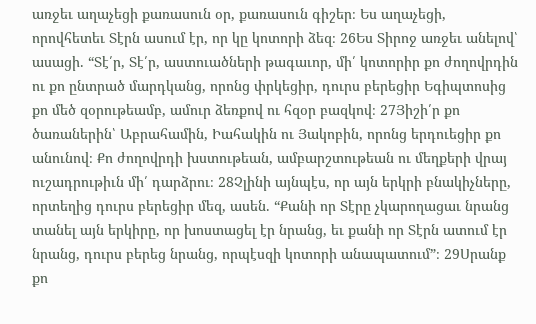առջեւ աղաչեցի քառասուն օր, քառասուն գիշեր։ Ես աղաչեցի, որովհետեւ Տէրն ասում էր, որ կը կոտորի ձեզ։ 26Ես Տիրոջ առջեւ անելով՝ ասացի. “Տէ՛ր, Տէ՛ր, աստուածների թագաւոր, մի՛ կոտորիր քո ժողովրդին ու քո ընտրած մարդկանց, որոնց փրկեցիր, դուրս բերեցիր Եգիպտոսից քո մեծ զօրութեամբ, ամուր ձեռքով ու հզօր բազկով։ 27Յիշի՛ր քո ծառաներին՝ Աբրահամին, Իահակին ու Յակոբին, որոնց երդուեցիր քո անունով։ Քո ժողովրդի խստութեան, ամբարշտութեան ու մեղքերի վրայ ուշադրութիւն մի՛ դարձրու։ 28Չլինի այնպէս, որ այն երկրի բնակիչները, որտեղից դուրս բերեցիր մեզ, ասեն. “Քանի որ Տէրը չկարողացաւ նրանց տանել այն երկիրը, որ խոստացել էր նրանց, եւ քանի որ Տէրն ատում էր նրանց, դուրս բերեց նրանց, որպէսզի կոտորի անապատում”։ 29Սրանք քո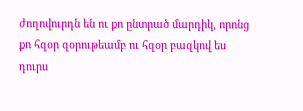ժողովուրդն են ու քո ընտրած մարդիկ, որոնց քո հզօր զօրութեամբ ու հզօր բազկով ես դուրս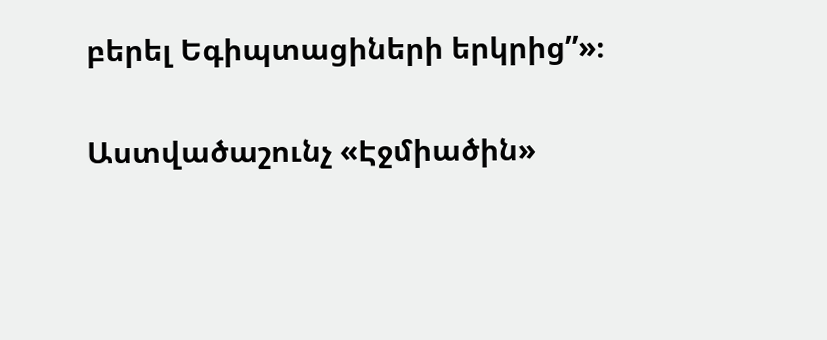բերել Եգիպտացիների երկրից”»։

Աստվածաշունչ «Էջմիածին»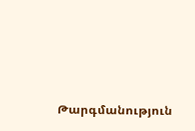Թարգմանություն